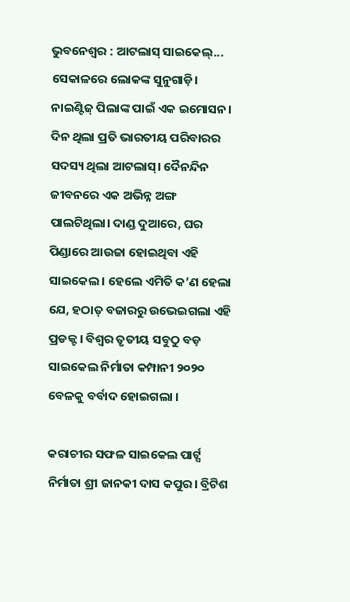ଭୁବନେଶ୍ଵର : ଆଟଲାସ୍ ସାଇକେଲ୍... ସେକାଳରେ ଲୋକଙ୍କ ସୁନୁଗାଡ଼ି। ନାଇଣ୍ଟିଜ୍ ପିଲାଙ୍କ ପାଇଁ ଏକ ଇମୋସନ। ଦିନ ଥିଲା ପ୍ରତି ଭାରତୀୟ ପରିବାରର ସଦସ୍ୟ ଥିଲା ଆଟଲାସ୍। ଦୈନନ୍ଦିନ ଜୀବନରେ ଏକ ଅଭିନ୍ନ ଅଙ୍ଗ ପାଲଟିଥିଲା। ଦାଣ୍ଡ ଦୁଆରେ, ଘର ପିଣ୍ଡାରେ ଆଉଜା ହୋଇଥିବା ଏହି ସାଇକେଲ। ହେଲେ ଏମିତି କ’ଣ ହେଲା ଯେ, ହଠାତ୍ ବଜାରରୁ ଉଭେଇଗଲା ଏହି ପ୍ରଡକ୍ଟ । ବିଶ୍ଵର ତୃତୀୟ ସବୁଠୁ ବଡ଼ ସାଇକେଲ ନିର୍ମାତା କମ୍ପାନୀ ୨୦୨୦ ବେଳକୁ ବର୍ବାଦ ହୋଇଗଲା ।

କରାଚୀର ସଫଳ ସାଇକେଲ ପାର୍ଟ୍ସ ନିର୍ମାତା ଶ୍ରୀ ଜାନକୀ ଦାସ କପୁର। ବ୍ରିଟିଶ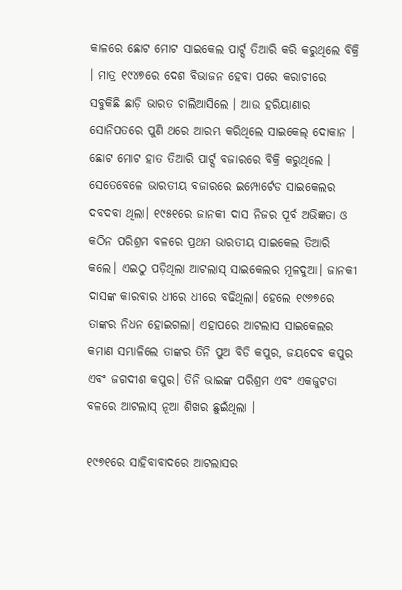କାଳରେ ଛୋଟ ମୋଟ ସାଇକେଲ ପାର୍ଟ୍ସ ତିଆରି କରି କରୁଥିଲେ ବିକ୍ରି । ମାତ୍ର ୧୯୪୭ରେ ଦେଶ ବିଭାଜନ ହେବା ପରେ କରାଚୀରେ ସବୁକିଛି ଛାଡ଼ି ଭାରତ ଚାଲିଆସିଲେ । ଆଉ ହରିୟାଣାର ସୋନିପତରେ ପୁଣି ଥରେ ଆରମ୍ଭ କରିଥିଲେ ସାଇକେଲ୍ ଦୋକାନ । ଛୋଟ ମୋଟ ହାତ ତିଆରି ପାର୍ଟ୍ସ ବଜାରରେ ବିକ୍ରି କରୁଥିଲେ । ସେତେବେଳେ ଭାରତୀୟ ବଜାରରେ ଇମ୍ପୋର୍ଟେଡ ସାଇକେଲର ଦବଦବା ଥିଲା। ୧୯୫୧ରେ ଜାନକୀ ଦାସ ନିଜର ପୂର୍ବ ଅଭିଜ୍ଞତା ଓ କଠିନ ପରିଶ୍ରମ ବଳରେ ପ୍ରଥମ ଭାରତୀୟ ସାଇକେଲ ତିଆରି କଲେ। ଏଇଠୁ ପଡ଼ିଥିଲା ଆଟଲାସ୍ ସାଇକେଲର ମୂଳଦୁଆ। ଜାନକୀ ଦାସଙ୍କ କାରବାର ଧୀରେ ଧୀରେ ବଢିଥିଲା। ହେଲେ ୧୯୬୭ରେ ତାଙ୍କର ନିଧନ ହୋଇଗଲା। ଏହାପରେ ଆଟଲାସ ସାଇକେଲର କମାଣ ସମ୍ଭାଳିଲେ ତାଙ୍କର ତିନି ପୁଅ ବିଡି କପୁର, ଜୟଦେବ କପୁର ଏବଂ ଜଗଦୀଶ କପୁର। ତିନି ଭାଇଙ୍କ ପରିଶ୍ରମ ଏବଂ ଏକଜୁଟତା ବଳରେ ଆଟଲାସ୍ ନୂଆ ଶିଖର ଛୁଇଁଥିଲା ।

୧୯୭୧ରେ ସାହିବାବାଦରେ ଆଟଲାସର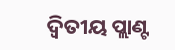ଦ୍ଵିତୀୟ ପ୍ଲାଣ୍ଟ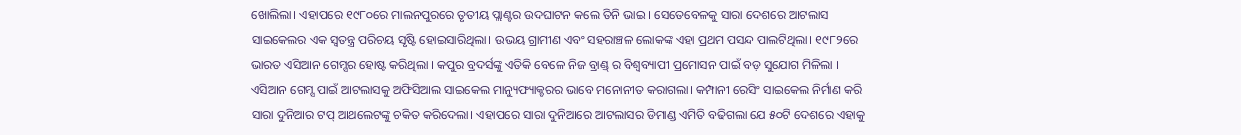ଖୋଲିଲା। ଏହାପରେ ୧୯୮୦ରେ ମାଲନପୁରରେ ତୃତୀୟ ପ୍ଲାଣ୍ଟର ଉଦଘାଟନ କଲେ ତିନି ଭାଇ । ସେତେବେଳକୁ ସାରା ଦେଶରେ ଆଟଲାସ ସାଇକେଲର ଏକ ସ୍ବତନ୍ତ୍ର ପରିଚୟ ସୃଷ୍ଟି ହୋଇସାରିଥିଲା। ଉଭୟ ଗ୍ରାମୀଣ ଏବଂ ସହରାଞ୍ଚଳ ଲୋକଙ୍କ ଏହା ପ୍ରଥମ ପସନ୍ଦ ପାଲଟିଥିଲା। ୧୯୮୨ରେ ଭାରତ ଏସିଆନ ଗେମ୍ସର ହୋଷ୍ଟ କରିଥିଲା । କପୁର ବ୍ରଦର୍ସଙ୍କୁ ଏତିକି ବେଳେ ନିଜ ବ୍ରାଣ୍ଡ୍ ର ବିଶ୍ବବ୍ୟାପୀ ପ୍ରମୋସନ ପାଇଁ ବଡ଼ ସୁଯୋଗ ମିଳିଲା । ଏସିଆନ ଗେମ୍ସ ପାଇଁ ଆଟଲାସକୁ ଅଫିସିଆଲ ସାଇକେଲ ମାନ୍ୟୁଫ୍ୟାକ୍ଚରର ଭାବେ ମନୋନୀତ କରାଗଲା। କମ୍ପାନୀ ରେସିଂ ସାଇକେଲ ନିର୍ମାଣ କରି ସାରା ଦୁନିଆର ଟପ୍ ଆଥଲେଟଙ୍କୁ ଚକିତ କରିଦେଲା। ଏହାପରେ ସାରା ଦୁନିଆରେ ଆଟଲାସର ଡିମାଣ୍ଡ ଏମିତି ବଢିଗଲା ଯେ ୫୦ଟି ଦେଶରେ ଏହାକୁ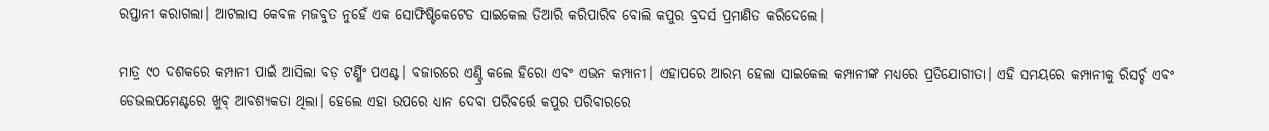ରପ୍ତାନୀ କରାଗଲା। ଆଟଲାସ କେବଳ ମଜବୁତ ନୁହେଁ ଏକ ସୋଫିଷ୍ଟିକେଟେଡ ସାଇକେଲ ତିଆରି କରିପାରିବ ବୋଲି କପୁର ବ୍ରଦର୍ସ ପ୍ରମାଣିତ କରିଦେଲେ।

ମାତ୍ର ୯୦ ଦଶକରେ କମ୍ପାନୀ ପାଇଁ ଆସିଲା ବଡ଼ ଟର୍ଣ୍ଣିଂ ପଏଣ୍ଟ। ବଜାରରେ ଏଣ୍ଟ୍ରି କଲେ ହିରୋ ଏବଂ ଏଭନ କମ୍ପାନୀ। ଏହାପରେ ଆରମ୍ଭ ହେଲା ସାଇକେଲ କମ୍ପାନୀଙ୍କ ମଧ୍ୟରେ ପ୍ରତିଯୋଗୀତା। ଏହି ସମୟରେ କମ୍ପାନୀକୁ ରିସର୍ଚ୍ଚ ଏବଂ ଡେଭଲପମେଣ୍ଟରେ ଖୁବ୍ ଆବଶ୍ୟକତା ଥିଲା। ହେଲେ ଏହା ଉପରେ ଧ୍ୟାନ ଦେବା ପରିବର୍ତ୍ତେ କପୁର ପରିବାରରେ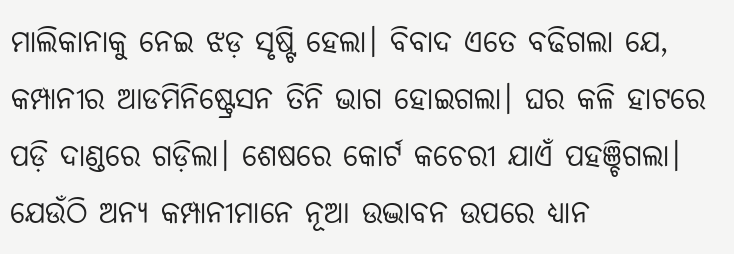ମାଲିକାନାକୁ ନେଇ ଝଡ଼ ସୃଷ୍ଟି ହେଲା। ବିବାଦ ଏତେ ବଢିଗଲା ଯେ, କମ୍ପାନୀର ଆଡମିନିଷ୍ଟ୍ରେସନ ତିନି ଭାଗ ହୋଇଗଲା। ଘର କଳି ହାଟରେ ପଡ଼ି ଦାଣ୍ଡରେ ଗଡ଼ିଲା। ଶେଷରେ କୋର୍ଟ କଚେରୀ ଯାଏଁ ପହଞ୍ଚିଗଲା। ଯେଉଁଠି ଅନ୍ୟ କମ୍ପାନୀମାନେ ନୂଆ ଉଦ୍ଭାବନ ଉପରେ ଧ୍ୟାନ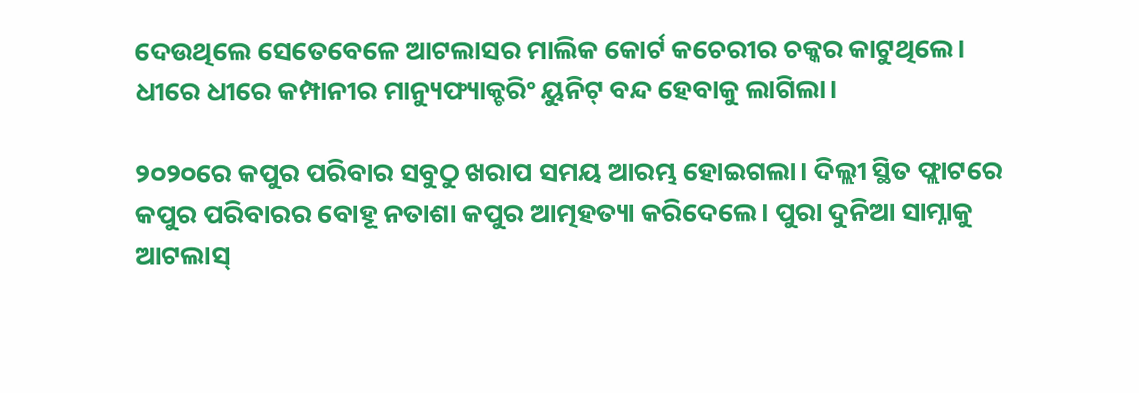ଦେଉଥିଲେ ସେତେବେଳେ ଆଟଲାସର ମାଲିକ କୋର୍ଟ କଚେରୀର ଚକ୍କର କାଟୁଥିଲେ। ଧୀରେ ଧୀରେ କମ୍ପାନୀର ମାନ୍ୟୁଫ୍ୟାକ୍ଚରିଂ ୟୁନିଟ୍ ବନ୍ଦ ହେବାକୁ ଲାଗିଲା।

୨୦୨୦ରେ କପୁର ପରିବାର ସବୁଠୁ ଖରାପ ସମୟ ଆରମ୍ଭ ହୋଇଗଲା। ଦିଲ୍ଲୀ ସ୍ଥିତ ଫ୍ଲାଟରେ କପୁର ପରିବାରର ବୋହୂ ନତାଶା କପୁର ଆତ୍ମହତ୍ୟା କରିଦେଲେ। ପୁରା ଦୁନିଆ ସାମ୍ନାକୁ ଆଟଲାସ୍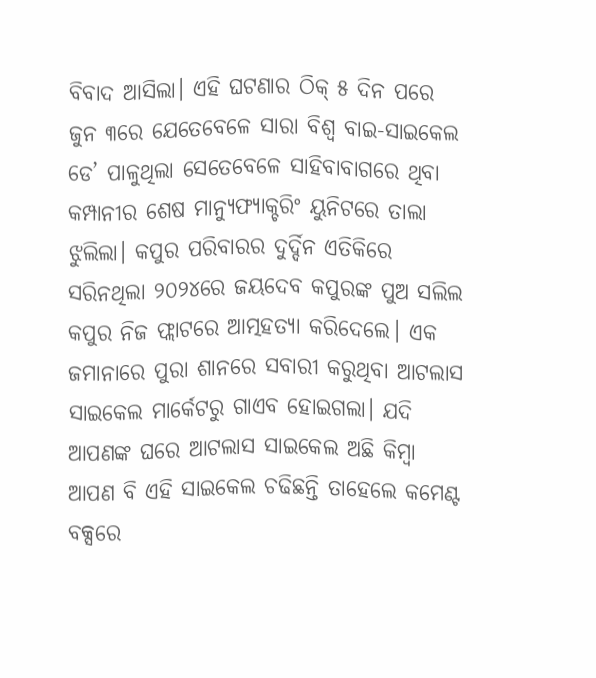ବିବାଦ ଆସିଲା। ଏହି ଘଟଣାର ଠିକ୍ ୫ ଦିନ ପରେ ଜୁନ ୩ରେ ଯେତେବେଳେ ସାରା ବିଶ୍ଵ ବାଇ-ସାଇକେଲ ଡେ’ ପାଳୁଥିଲା ସେତେବେଳେ ସାହିବାବାଗରେ ଥିବା କମ୍ପାନୀର ଶେଷ ମାନ୍ୟୁଫ୍ୟାକ୍ଚରିଂ ୟୁନିଟରେ ତାଲା ଝୁଲିଲା। କପୁର ପରିବାରର ଦୁର୍ଦ୍ଦିନ ଏତିକିରେ ସରିନଥିଲା ୨୦୨୪ରେ ଜୟଦେବ କପୁରଙ୍କ ପୁଅ ସଲିଲ କପୁର ନିଜ ଫ୍ଲାଟରେ ଆତ୍ମହତ୍ୟା କରିଦେଲେ। ଏକ ଜମାନାରେ ପୁରା ଶାନରେ ସବାରୀ କରୁଥିବା ଆଟଲାସ ସାଇକେଲ ମାର୍କେଟରୁ ଗାଏବ ହୋଇଗଲା। ଯଦି ଆପଣଙ୍କ ଘରେ ଆଟଲାସ ସାଇକେଲ ଅଛି କିମ୍ଵା ଆପଣ ବି ଏହି ସାଇକେଲ ଚଢିଛନ୍ତି ତାହେଲେ କମେଣ୍ଟ ବକ୍ସରେ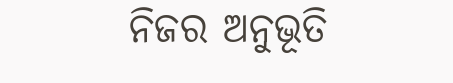ନିଜର ଅନୁଭୂତି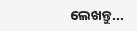ଲେଖନ୍ତୁ...